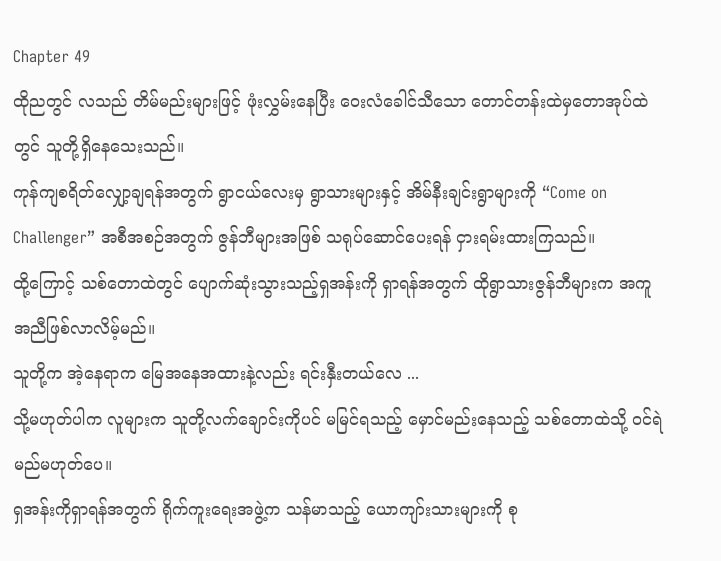Chapter 49
ထိုညတွင် လသည် တိမ်မည်းများဖြင့် ဖုံးလွှမ်းနေပြီး ဝေးလံခေါင်သီသော တောင်တန်းထဲမှတောအုပ်ထဲတွင် သူတို့ရှိနေသေးသည်။
ကုန်ကျစရိတ်လျှော့ချရန်အတွက် ရွာငယ်လေးမှ ရွာသားများနှင့် အိမ်နီးချင်းရွာများကို “Come on Challenger” အစီအစဉ်အတွက် ဇွန်ဘီများအဖြစ် သရုပ်ဆောင်ပေးရန် ငှားရမ်းထားကြသည်။
ထို့ကြောင့် သစ်တောထဲတွင် ပျောက်ဆုံးသွားသည့်ရှအန်းကို ရှာရန်အတွက် ထိုရွာသားဇွန်ဘီများက အကူအညီဖြစ်လာလိမ့်မည်။
သူတို့က အဲ့နေရာက မြေအနေအထားနဲ့လည်း ရင်းနှီးတယ်လေ ...
သို့မဟုတ်ပါက လူများက သူတို့လက်ချောင်းကိုပင် မမြင်ရသည့် မှောင်မည်းနေသည့် သစ်တောထဲသို့ ဝင်ရဲမည်မဟုတ်ပေ။
ရှအန်းကိုရှာရန်အတွက် ရိုက်ကူးရေးအဖွဲ့က သန်မာသည့် ယောကျာ်းသားများကို စု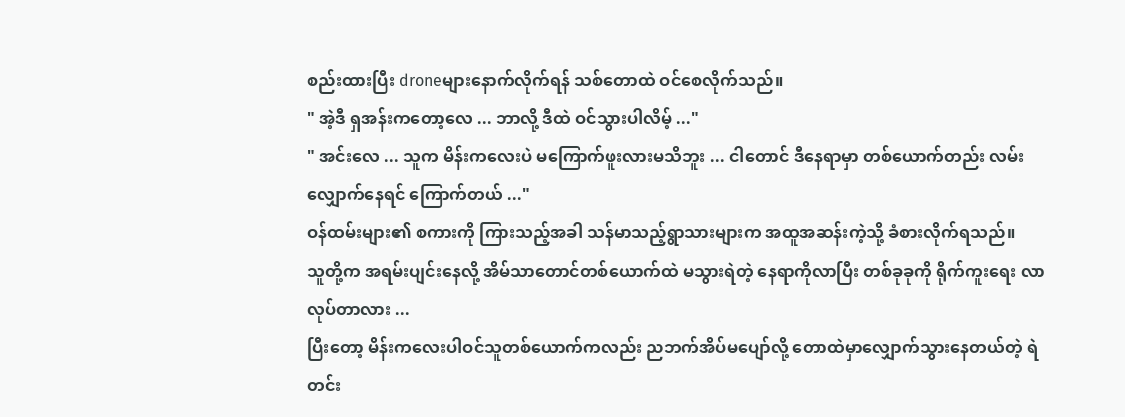စည်းထားပြီး droneများနောက်လိုက်ရန် သစ်တောထဲ ဝင်စေလိုက်သည်။
" အဲ့ဒီ ရှအန်းကတော့လေ ... ဘာလို့ ဒီထဲ ဝင်သွားပါလိမ့် ..."
" အင်းလေ ... သူက မိန်းကလေးပဲ မကြောက်ဖူးလားမသိဘူး ... ငါတောင် ဒီနေရာမှာ တစ်ယောက်တည်း လမ်းလျှောက်နေရင် ကြောက်တယ် ..."
ဝန်ထမ်းများ၏ စကားကို ကြားသည့်အခါ သန်မာသည့်ရွာသားများက အထူအဆန်းကဲ့သို့ ခံစားလိုက်ရသည်။
သူတို့က အရမ်းပျင်းနေလို့ အိမ်သာတောင်တစ်ယောက်ထဲ မသွားရဲတဲ့ နေရာကိုလာပြီး တစ်ခုခုကို ရိုက်ကူးရေး လာလုပ်တာလား ...
ပြီးတော့ မိန်းကလေးပါဝင်သူတစ်ယောက်ကလည်း ညဘက်အိပ်မပျော်လို့ တောထဲမှာလျှောက်သွားနေတယ်တဲ့ ရဲတင်း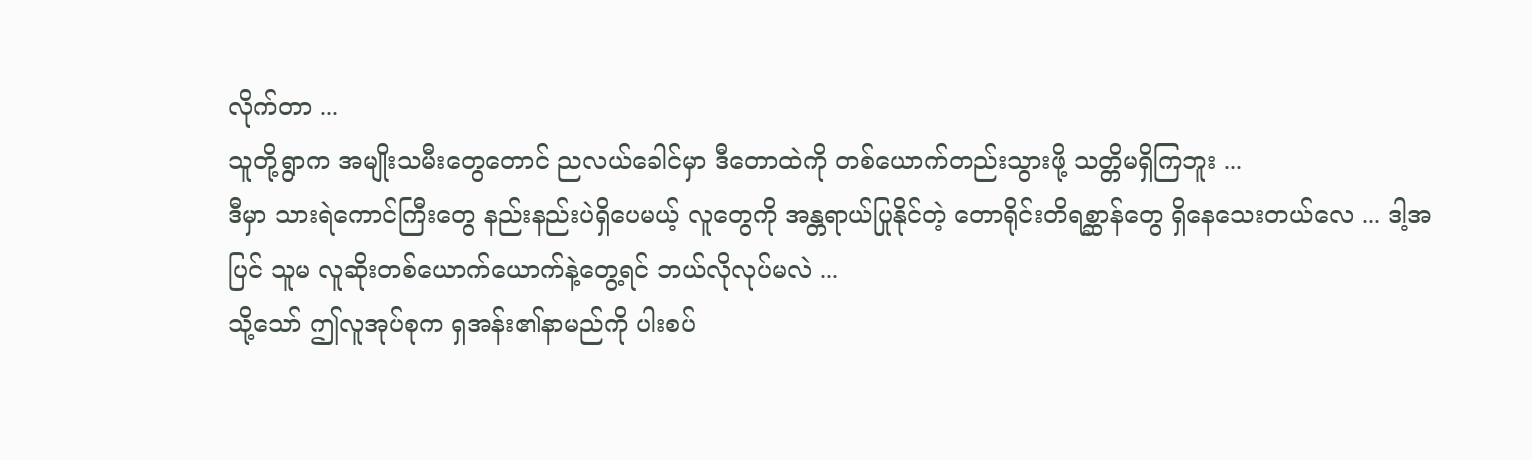လိုက်တာ ...
သူတို့ရွာက အမျိုးသမီးတွေတောင် ညလယ်ခေါင်မှာ ဒီတောထဲကို တစ်ယောက်တည်းသွားဖို့ သတ္တိမရှိကြဘူး ...
ဒီမှာ သားရဲကောင်ကြီးတွေ နည်းနည်းပဲရှိပေမယ့် လူတွေကို အန္တရာယ်ပြုနိုင်တဲ့ တောရိုင်းတိရစ္ဆာန်တွေ ရှိနေသေးတယ်လေ ... ဒါ့အပြင် သူမ လူဆိုးတစ်ယောက်ယောက်နဲ့တွေ့ရင် ဘယ်လိုလုပ်မလဲ ...
သို့သော် ဤလူအုပ်စုက ရှအန်း၏နာမည်ကို ပါးစပ်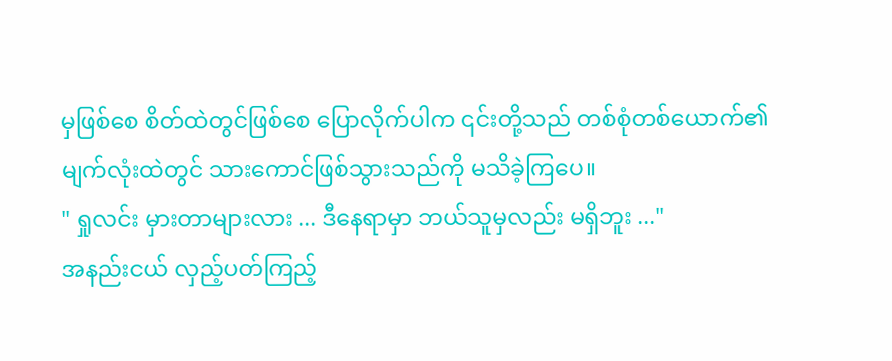မှဖြစ်စေ စိတ်ထဲတွင်ဖြစ်စေ ပြောလိုက်ပါက ၎င်းတို့သည် တစ်စုံတစ်ယောက်၏မျက်လုံးထဲတွင် သားကောင်ဖြစ်သွားသည်ကို မသိခဲ့ကြပေ။
" ရှုလင်း မှားတာများလား ... ဒီနေရာမှာ ဘယ်သူမှလည်း မရှိဘူး ..."
အနည်းငယ် လှည့်ပတ်ကြည့်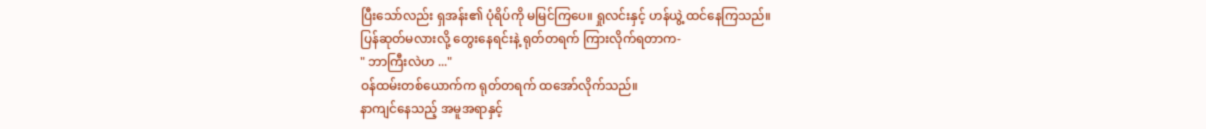ပြီးသော်လည်း ရှအန်း၏ ပုံရိပ်ကို မမြင်ကြပေ။ ရှုလင်းနှင့် ဟန်ယွဲ့ ထင်နေကြသည်။
ပြန်ဆုတ်မလားလို့ တွေးနေရင်းနဲ့ ရုတ်တရက် ကြားလိုက်ရတာက-
" ဘာကြီးလဲဟ ..."
ဝန်ထမ်းတစ်ယောက်က ရုတ်တရက် ထအော်လိုက်သည်။
နာကျင်နေသည့် အမူအရာနှင့်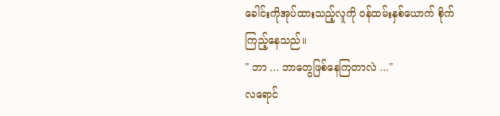ခေါင်းကိုအုပ်ထားသည့်လူကို ဝန်ထမ်းနှစ်ယောက် စိုက်ကြည့်နေသည်။
" ဘာ ... ဘာတွေဖြစ်နေကြတာလဲ ..."
လရောင်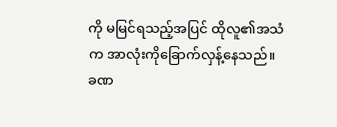ကို မမြင်ရသည့်အပြင် ထိုလူ၏အသံက အာလုံးကိုခြောက်လှန့်နေသည်။
ခဏ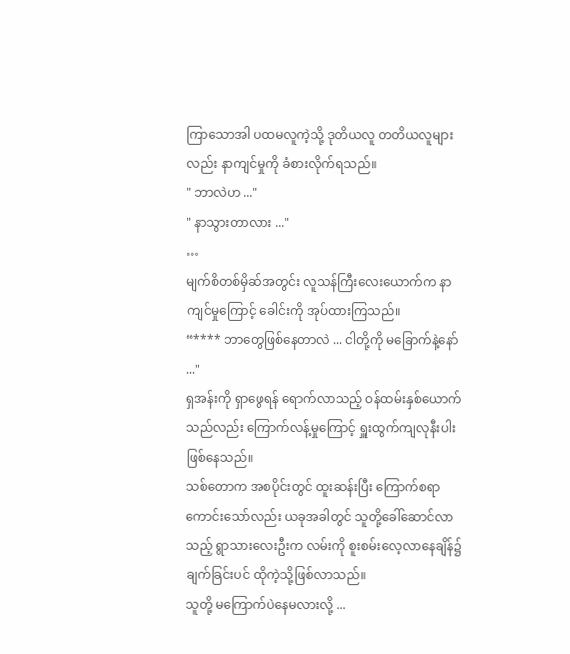ကြာသောအါ ပထမလူကဲ့သို့ ဒုတိယလူ တတိယလူများလည်း နာကျင်မှုကို ခံစားလိုက်ရသည်။
" ဘာလဲဟ ..."
" နာသွားတာလား ..."
…
မျက်စိတစ်မှိဆ်အတွင်း လူသန်ကြီးလေးယောက်က နာကျင်မှုကြောင့် ခေါင်းကို အုပ်ထားကြသည်။
“**** ဘာတွေဖြစ်နေတာလဲ ... ငါတို့ကို မခြောက်နဲ့နော် ..."
ရှအန်းကို ရှာဖွေရန် ရောက်လာသည့် ဝန်ထမ်းနှစ်ယောက်သည်လည်း ကြောက်လန့်မှုကြောင့် ရှူးထွက်ကျလုနီးပါး ဖြစ်နေသည်။
သစ်တောက အစပိုင်းတွင် ထူးဆန်းပြီး ကြောက်စရာကောင်းသော်လည်း ယခုအခါတွင် သူတို့ခေါ်ဆောင်လာသည့် ရွာသားလေးဦးက လမ်းကို စူးစမ်းလေ့လာနေချိန်၌ ချက်ခြင်းပင် ထိုကဲ့သို့ဖြစ်လာသည်။
သူတို့ မကြောက်ပဲနေမလားလို့ ...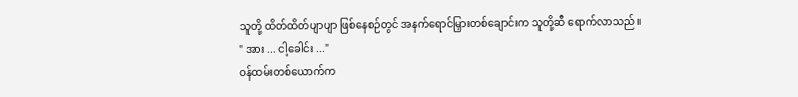သူတို့ ထိတ်ထိတ်ပျာပျာ ဖြစ်နေစဉ်တွင် အနက်ရောင်မြှားတစ်ချောင်းက သူတို့ဆီ ရောက်လာသည်။
" အား ... ငါ့ခေါင်း ..."
ဝန်ထမ်းတစ်ယောက်က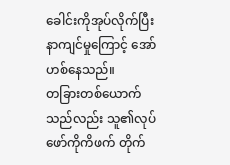ခေါင်းကိုအုပ်လိုက်ပြီး နာကျင်မှုကြောင့် အော်ဟစ်နေသည်။
တခြားတစ်ယောက်သည်လည်း သူ၏လုပ်ဖော်ကိုကိဖက် တိုက်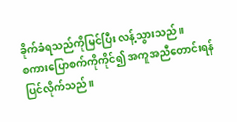ခိုက်ခံရသည်ကိုမြင်ပြီး လန့်သွားသည်။
စကားပြောစက်ကိုကိုင်၍ အကူအညီတောင်းရန် ပြင်လိုက်သည်။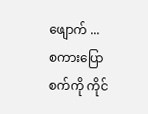ဖျောက် ...
စကားပြောစက်ကို ကိုင်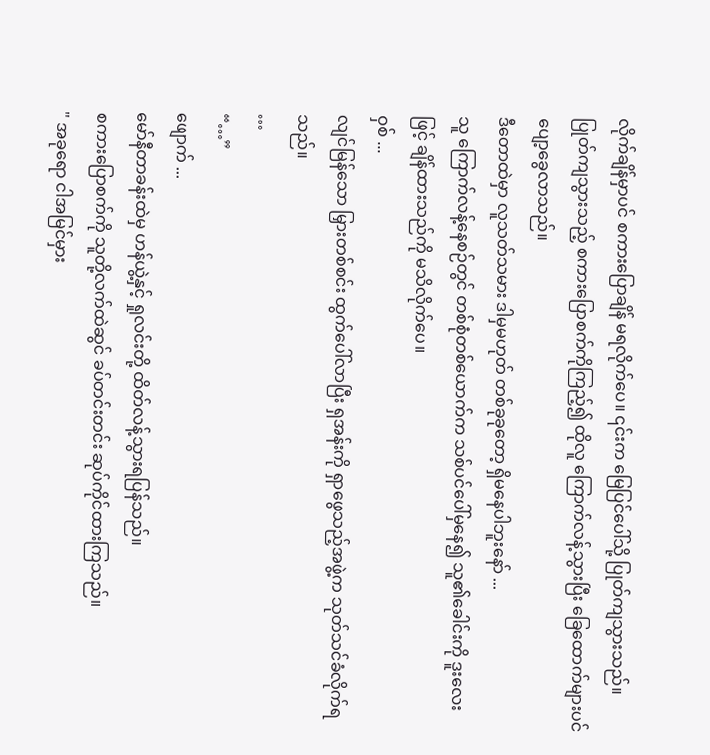လိုက်ချိန်မှာပင် စကားပြောချိန် မရလိုက်ပေ။ ၎င်းက မြေပြင်ပေါ်သို့ ပြုတ်ကျသွားသည်။
ပြုတ်ကျသွားသည့် စကားပြောစက်ကိုကြည့်၍ ထိုလူ ကြောက်လန့်သွားပြီး ခြေထောက်များပင် ပျော့ခွေလာသည်။
ဒီတောထဲမှာ လူသတ်သမား ဒါမှမဟုတ် တစ်ခုခုတော့ ရှိမနေပါဘူးနော် ...
သူ ကြောက်လန့်နေစဉ်တွင် တစ်စုံတစ်ယောက်က သစ်ပင်ပေါ်မှနေ၍ သူ၏ခေါင်းကို ဒူးလေးဖြင့် ချိန်ထားသည်ကို မသိလိုက်ပေ။
ဝှစ် ...
လျင်မြန်သော မြှားတစ်စင်း ထွက်ပေါ်လာပြီး ရှအန်းကို ရှာဖွေသည့်အဖွဲ့က သုတ်သင်ခံလိုက်ရသည်။
…
“…”
ဖျောက် ...
မော်နီတာခန်းထဲမှ ဟန်ယွဲ့နှင့် ရှုလင်းတို့ ထိတ်လန့်သွားရပြန်သည်။
စကားပြောစက်ကို သူတို့လက်ထဲဆွင် ခပ်တင်းတင်း ဆုပ်ကိုင်ထားကြသည်။
" အခုရော ငါအမြင်မှား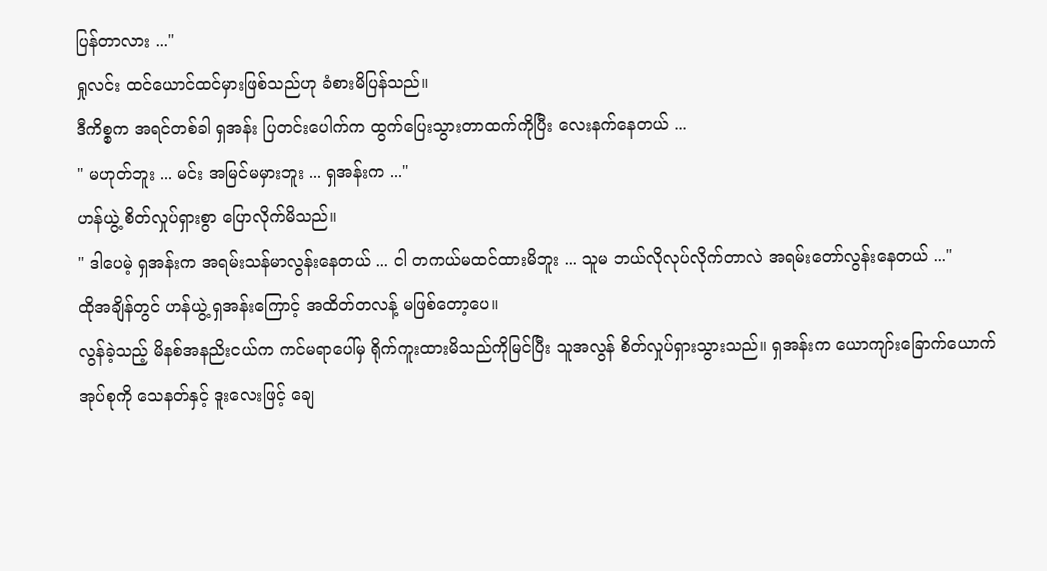ပြန်တာလား ..."
ရှုလင်း ထင်ယောင်ထင်မှားဖြစ်သည်ဟု ခံစားမိပြန်သည်။
ဒီကိစ္စက အရင်တစ်ခါ ရှအန်း ပြတင်းပေါက်က ထွက်ပြေးသွားတာထက်ကိုပြီး လေးနက်နေတယ် ...
" မဟုတ်ဘူး ... မင်း အမြင်မမှားဘူး ... ရှအန်းက ..."
ဟန်ယွဲ့ စိတ်လှုပ်ရှားစွာ ပြောလိုက်မိသည်။
" ဒါပေမဲ့ ရှအန်းက အရမ်းသန်မာလွန်းနေတယ် ... ငါ တကယ်မထင်ထားမိဘူး ... သူမ ဘယ်လိုလုပ်လိုက်တာလဲ အရမ်းတော်လွန်းနေတယ် ..."
ထိုအချိန်တွင် ဟန်ယွဲ့ ရှအန်းကြောင့် အထိတ်တလန့် မဖြစ်တော့ပေ။
လွန်ခဲ့သည့် မိနစ်အနညိးငယ်က ကင်မရာပေါ်မှ ရိုက်ကူးထားမိသည်ကိုမြင်ပြီး သူအလွန် စိတ်လှုပ်ရှားသွားသည်။ ရှအန်းက ယောကျာ်းခြောက်ယောက်အုပ်စုကို သေနတ်နှင့် ဒူးလေးဖြင့် ချေ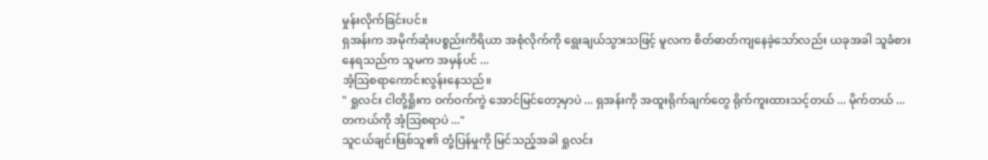မှုန်းလိုက်ခြင်းပင်။
ရှအန်းက အမိုက်ဆုံးပစ္စည်းကိရိယာ အစုံလိုက်ကို ရွေးချယ်သွားသဖြင့် မူလက စိတ်ဓာတ်ကျနေခဲ့သော်လည်း ယခုအခါ သူခံစားနေရသည်က သူမက အမှန်ပင် ...
အံ့ဩစရာကောင်းလွန်းနေသည်။
" ရှုလင်း ငါတို့ရှိုးက ဝက်ဝက်ကွဲ အောင်မြင်တော့မှာပဲ ... ရှအန်းကို အထူးရိုက်ချက်တွေ ရိုက်ကူးထားသင့်တယ် ... မိုက်တယ် ... တကယ်ကို အံ့ဩစရာပဲ ..."
သူငယ်ချင်းဖြစ်သူ၏ တုံ့ပြန်မှုကို မြင်သည့်အခါ ရှုလင်း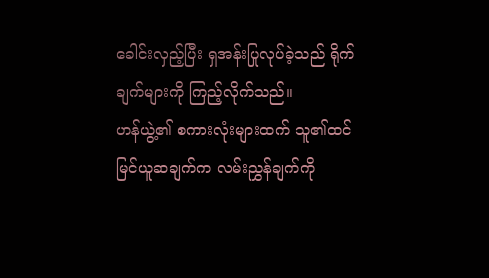ခေါင်းလှည့်ပြီး ရှအန်းပြုလုပ်ခဲ့သည် ရိုက်ချက်များကို ကြည့်လိုက်သည်။
ဟန်ယွဲ့၏ စကားလုံးများထက် သူ၏ထင်မြင်ယူဆချက်က လမ်းညွှန်ချက်ကို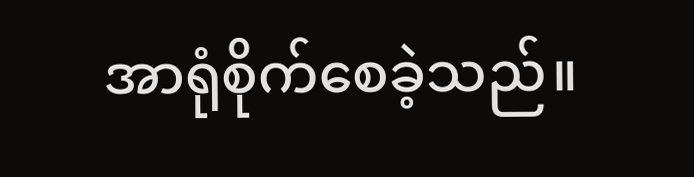အာရုံစိုက်စေခဲ့သည်။